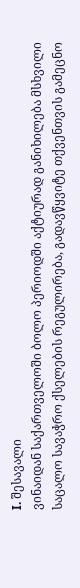I. შესავალი
ვინაიდან საქართველოში ბოლო პერიოდში აქტიურად განიხილება მსხვილი საცალო სავაჭრო ქსელების რეგულირება, გადავწყვიტე თქვენთვის გამეცნო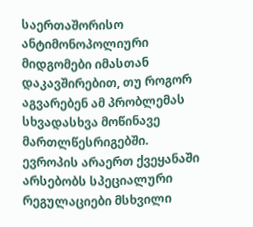საერთაშორისო ანტიმონოპოლიური მიდგომები იმასთან დაკავშირებით, თუ როგორ აგვარებენ ამ პრობლემას სხვადასხვა მოწინავე მართლწესრიგებში.
ევროპის არაერთ ქვეყანაში არსებობს სპეციალური რეგულაციები მსხვილი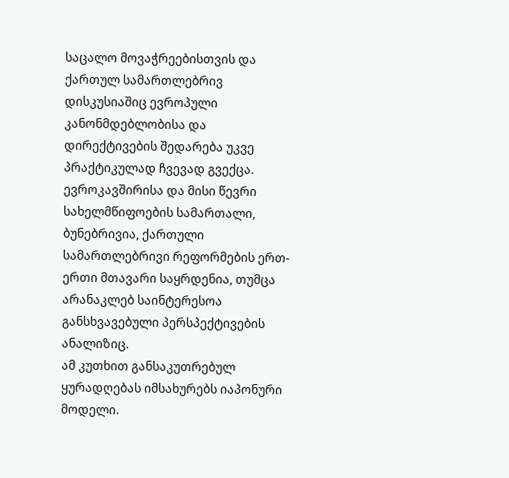საცალო მოვაჭრეებისთვის და ქართულ სამართლებრივ დისკუსიაშიც ევროპული კანონმდებლობისა და დირექტივების შედარება უკვე პრაქტიკულად ჩვევად გვექცა.
ევროკავშირისა და მისი წევრი სახელმწიფოების სამართალი, ბუნებრივია, ქართული სამართლებრივი რეფორმების ერთ-ერთი მთავარი საყრდენია, თუმცა არანაკლებ საინტერესოა განსხვავებული პერსპექტივების ანალიზიც.
ამ კუთხით განსაკუთრებულ ყურადღებას იმსახურებს იაპონური მოდელი.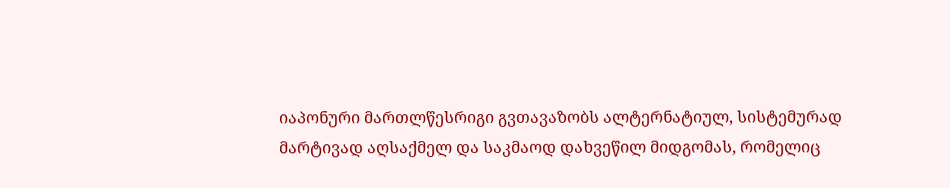იაპონური მართლწესრიგი გვთავაზობს ალტერნატიულ, სისტემურად მარტივად აღსაქმელ და საკმაოდ დახვეწილ მიდგომას, რომელიც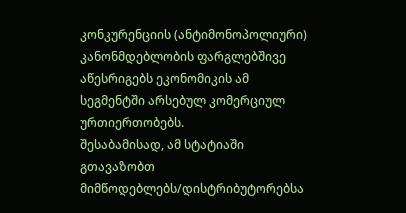კონკურენციის (ანტიმონოპოლიური) კანონმდებლობის ფარგლებშივე აწესრიგებს ეკონომიკის ამ სეგმენტში არსებულ კომერციულ ურთიერთობებს.
შესაბამისად, ამ სტატიაში გთავაზობთ მიმწოდებლებს/დისტრიბუტორებსა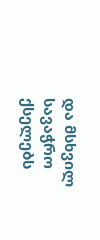და მსხვილ სავაჭრო ქსელებს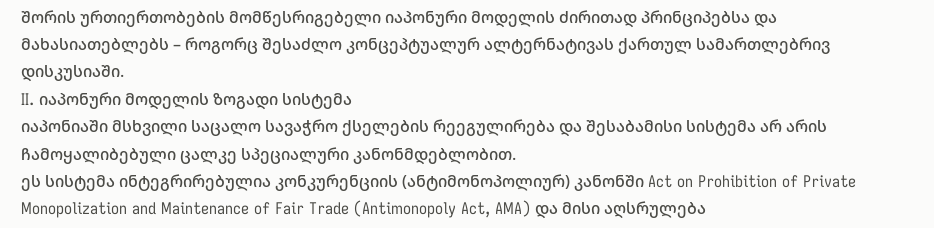შორის ურთიერთობების მომწესრიგებელი იაპონური მოდელის ძირითად პრინციპებსა და მახასიათებლებს – როგორც შესაძლო კონცეპტუალურ ალტერნატივას ქართულ სამართლებრივ დისკუსიაში.
II. იაპონური მოდელის ზოგადი სისტემა
იაპონიაში მსხვილი საცალო სავაჭრო ქსელების რეეგულირება და შესაბამისი სისტემა არ არის ჩამოყალიბებული ცალკე სპეციალური კანონმდებლობით.
ეს სისტემა ინტეგრირებულია კონკურენციის (ანტიმონოპოლიურ) კანონში Act on Prohibition of Private Monopolization and Maintenance of Fair Trade (Antimonopoly Act, AMA) და მისი აღსრულება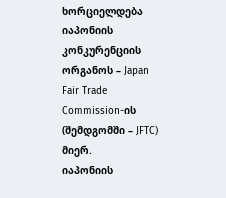ხორციელდება იაპონიის კონკურენციის ორგანოს – Japan Fair Trade Commission-ის (შემდგომში – JFTC) მიერ.
იაპონიის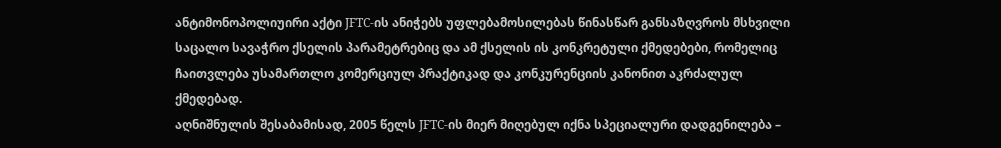ანტიმონოპოლიუირი აქტი JFTC-ის ანიჭებს უფლებამოსილებას წინასწარ განსაზღვროს მსხვილი საცალო სავაჭრო ქსელის პარამეტრებიც და ამ ქსელის ის კონკრეტული ქმედებები, რომელიც ჩაითვლება უსამართლო კომერციულ პრაქტიკად და კონკურენციის კანონით აკრძალულ ქმედებად.
აღნიშნულის შესაბამისად, 2005 წელს JFTC-ის მიერ მიღებულ იქნა სპეციალური დადგენილება –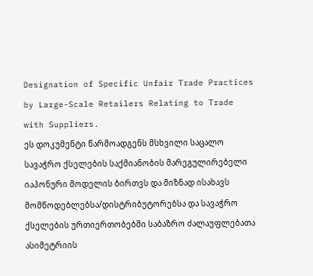Designation of Specific Unfair Trade Practices by Large-Scale Retailers Relating to Trade with Suppliers.
ეს დოკუმენტი წარმოადგენს მსხვილი საცალო სავაჭრო ქსელების საქმიანობის მარეგულირებელი იაპონური მოდელის ბირთვს და მიზნად ისახავს მომწოდებლებსა/დისტრიბუტორებსა და სავაჭრო ქსელების ურთიერთობებში საბაზრო ძალაუფლებათა ასიმეტრიის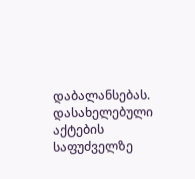დაბალანსებას.
დასახელებული აქტების საფუძველზე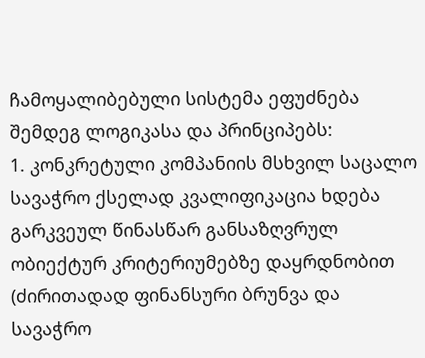ჩამოყალიბებული სისტემა ეფუძნება შემდეგ ლოგიკასა და პრინციპებს:
1. კონკრეტული კომპანიის მსხვილ საცალო სავაჭრო ქსელად კვალიფიკაცია ხდება გარკვეულ წინასწარ განსაზღვრულ ობიექტურ კრიტერიუმებზე დაყრდნობით (ძირითადად ფინანსური ბრუნვა და სავაჭრო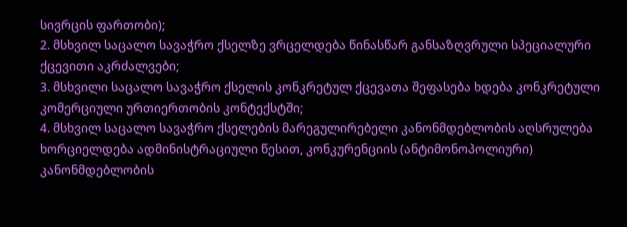სივრცის ფართობი);
2. მსხვილ საცალო სავაჭრო ქსელზე ვრცელდება წინასწარ განსაზღვრული სპეციალური ქცევითი აკრძალვები;
3. მსხვილი საცალო სავაჭრო ქსელის კონკრეტულ ქცევათა შეფასება ხდება კონკრეტული კომერციული ურთიერთობის კონტექსტში;
4. მსხვილ საცალო სავაჭრო ქსელების მარეგულირებელი კანონმდებლობის აღსრულება ხორციელდება ადმინისტრაციული წესით, კონკურენციის (ანტიმონოპოლიური) კანონმდებლობის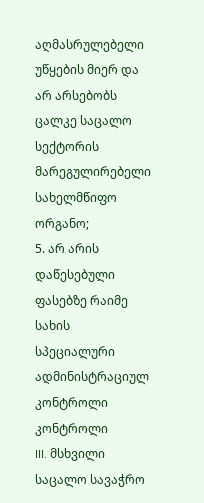აღმასრულებელი უწყების მიერ და არ არსებობს ცალკე საცალო სექტორის მარეგულირებელი სახელმწიფო ორგანო;
5. არ არის დაწესებული ფასებზე რაიმე სახის სპეციალური ადმინისტრაციულ კონტროლი კონტროლი
III. მსხვილი საცალო სავაჭრო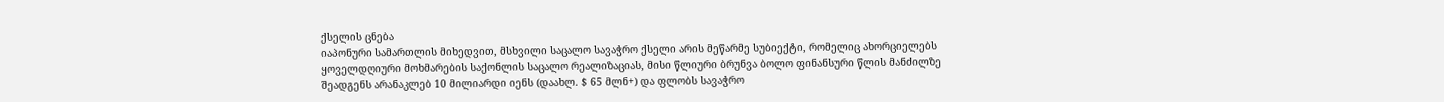ქსელის ცნება
იაპონური სამართლის მიხედვით, მსხვილი საცალო სავაჭრო ქსელი არის მეწარმე სუბიექტი, რომელიც ახორციელებს ყოველდღიური მოხმარების საქონლის საცალო რეალიზაციას, მისი წლიური ბრუნვა ბოლო ფინანსური წლის მანძილზე შეადგენს არანაკლებ 10 მილიარდი იენს (დაახლ. $ 65 მლნ+) და ფლობს სავაჭრო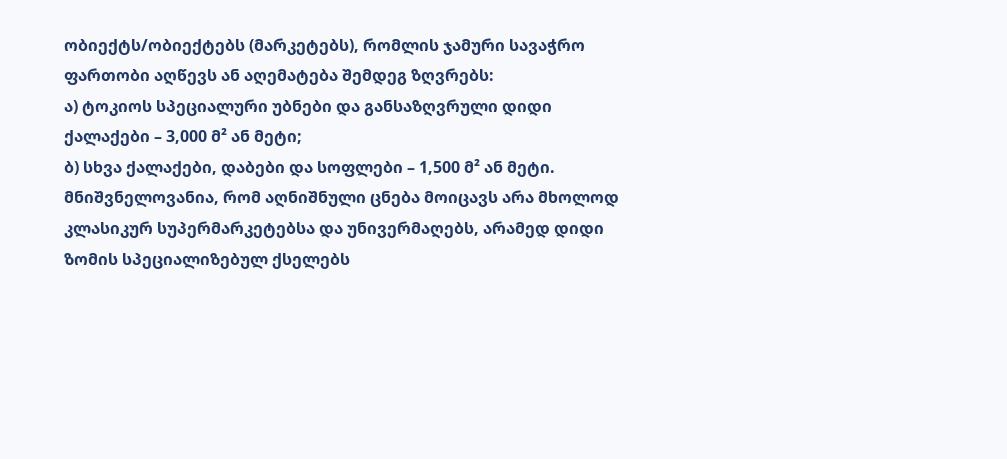ობიექტს/ობიექტებს (მარკეტებს), რომლის ჯამური სავაჭრო ფართობი აღწევს ან აღემატება შემდეგ ზღვრებს:
ა) ტოკიოს სპეციალური უბნები და განსაზღვრული დიდი ქალაქები – 3,000 მ² ან მეტი;
ბ) სხვა ქალაქები, დაბები და სოფლები – 1,500 მ² ან მეტი.
მნიშვნელოვანია, რომ აღნიშნული ცნება მოიცავს არა მხოლოდ კლასიკურ სუპერმარკეტებსა და უნივერმაღებს, არამედ დიდი ზომის სპეციალიზებულ ქსელებს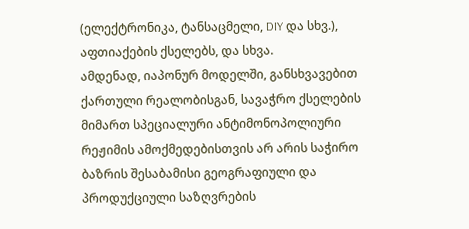(ელექტრონიკა, ტანსაცმელი, DIY და სხვ.), აფთიაქების ქსელებს, და სხვა.
ამდენად, იაპონურ მოდელში, განსხვავებით ქართული რეალობისგან, სავაჭრო ქსელების მიმართ სპეციალური ანტიმონოპოლიური რეჟიმის ამოქმედებისთვის არ არის საჭირო ბაზრის შესაბამისი გეოგრაფიული და პროდუქციული საზღვრების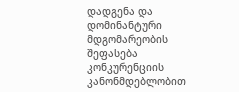დადგენა და დომინანტური მდგომარეობის შეფასება კონკურენციის კანონმდებლობით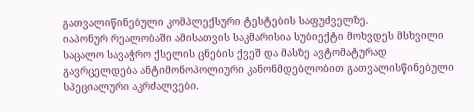გათვალიწინებული კომპლექსური ტესტების საფუძველზე.
იაპონურ რეალობაში ამისათვის საკმარისია სუბიექტი მოხვდეს მსხვილი საცალო სავაჭრო ქსელის ცნების ქვეშ და მასზე ავტომატურად გავრცელდება ანტიმონოპოლიური კანონმდებლობით გათვალისწინებული სპეციალური აკრძალვები.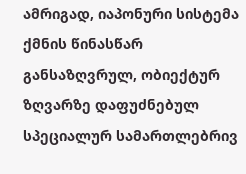ამრიგად, იაპონური სისტემა ქმნის წინასწარ განსაზღვრულ, ობიექტურ ზღვარზე დაფუძნებულ სპეციალურ სამართლებრივ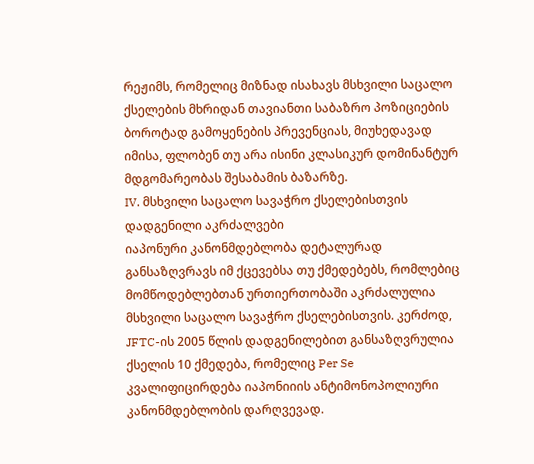რეჟიმს, რომელიც მიზნად ისახავს მსხვილი საცალო ქსელების მხრიდან თავიანთი საბაზრო პოზიციების ბოროტად გამოყენების პრევენციას, მიუხედავად იმისა, ფლობენ თუ არა ისინი კლასიკურ დომინანტურ მდგომარეობას შესაბამის ბაზარზე.
IV. მსხვილი საცალო სავაჭრო ქსელებისთვის დადგენილი აკრძალვები
იაპონური კანონმდებლობა დეტალურად განსაზღვრავს იმ ქცევებსა თუ ქმედებებს, რომლებიც მომწოდებლებთან ურთიერთობაში აკრძალულია მსხვილი საცალო სავაჭრო ქსელებისთვის. კერძოდ, JFTC-ის 2005 წლის დადგენილებით განსაზღვრულია ქსელის 10 ქმედება, რომელიც Per Se კვალიფიცირდება იაპონიიის ანტიმონოპოლიური კანონმდებლობის დარღვევად.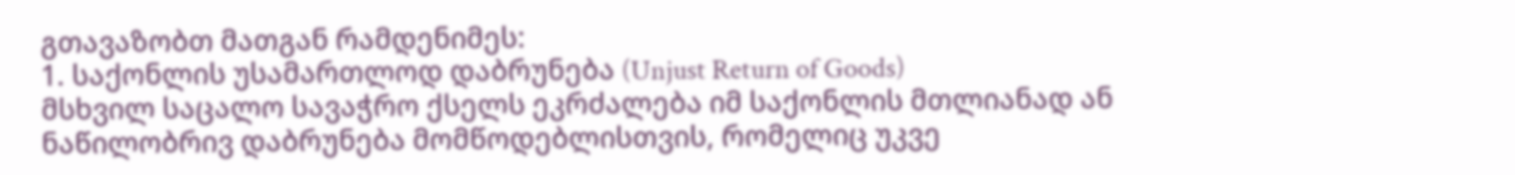გთავაზობთ მათგან რამდენიმეს:
1. საქონლის უსამართლოდ დაბრუნება (Unjust Return of Goods)
მსხვილ საცალო სავაჭრო ქსელს ეკრძალება იმ საქონლის მთლიანად ან ნაწილობრივ დაბრუნება მომწოდებლისთვის, რომელიც უკვე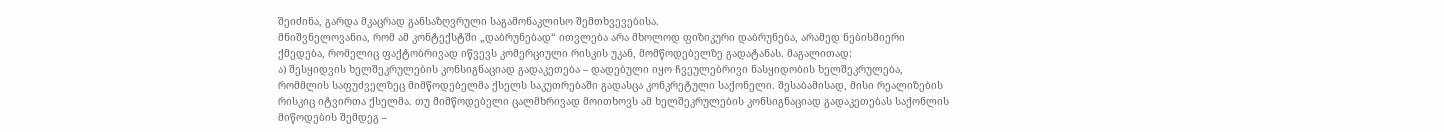შეიძინა, გარდა მკაცრად განსაზღვრული საგამონაკლისო შემთხვევებისა.
მნიშვნელოვანია, რომ ამ კონტექსტში „დაბრუნებად“ ითვლება არა მხოლოდ ფიზიკური დაბრუნება, არამედ ნებისმიერი ქმედება, რომელიც ფაქტობრივად იწვევს კომერციული რისკის უკან, მომწოდებელზე გადატანას. მაგალითად:
ა) შესყიდვის ხელშეკრულების კონსიგნაციად გადაკეთება – დადებული იყო ჩვეულებრივი ნასყიდობის ხელშეკრულება, რომმლის საფუძველზეც მიმწოდებელმა ქსელს საკუთრებაში გადასცა კონკრეტული საქონელი. შესაბამისად, მისი რეალიზების რისკიც იტვირთა ქსელმა. თუ მიმწოდებელი ცალმხრივად მოითხოვს ამ ხელშეკრულების კონსიგნაციად გადაკეთებას საქონლის მიწოდების შემდეგ –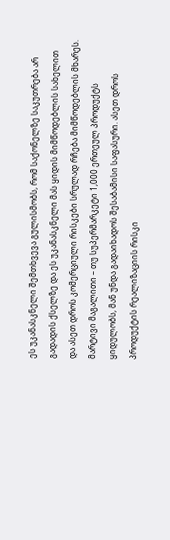ეს უკანასკნელი შემთხვევა გულისმობს, რომ საქონელზე საკუთრება არ გადადის ქსელზე და ეს უკანასკნელი მას ყიდის მიმწოდებლის სახელით და ასეთ დროს კომერციული რისკები სრულად რჩება მიმწოდებლის მხარეს.
მარტივი მაგალითი – თუ სუპერმარკეტი 1,000 ერთეულ პროდუქტს ყიდულობს, მან უნდა გადაიხადოს შესაბამისი საფასური. ასეთ დროს პროდუქტის რეალიზაციის რისკი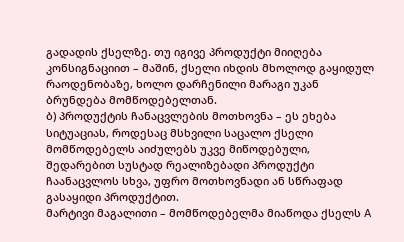გადადის ქსელზე. თუ იგივე პროდუქტი მიიღება კონსიგნაციით – მაშინ, ქსელი იხდის მხოლოდ გაყიდულ რაოდენობაზე, ხოლო დარჩენილი მარაგი უკან ბრუნდება მომწოდებელთან.
ბ) პროდუქტის ჩანაცვლების მოთხოვნა – ეს ეხება სიტუაციას, როდესაც მსხვილი საცალო ქსელი მომწოდებელს აიძულებს უკვე მიწოდებული, შედარებით სუსტად რეალიზებადი პროდუქტი ჩაანაცვლოს სხვა, უფრო მოთხოვნადი ან სწრაფად გასაყიდი პროდუქტით.
მარტივი მაგალითი – მომწოდებელმა მიაწოდა ქსელს A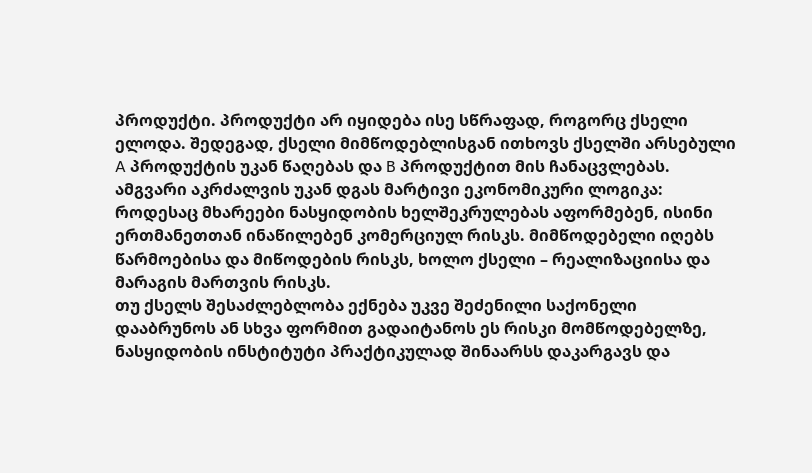პროდუქტი. პროდუქტი არ იყიდება ისე სწრაფად, როგორც ქსელი ელოდა. შედეგად, ქსელი მიმწოდებლისგან ითხოვს ქსელში არსებული A პროდუქტის უკან წაღებას და B პროდუქტით მის ჩანაცვლებას.
ამგვარი აკრძალვის უკან დგას მარტივი ეკონომიკური ლოგიკა: როდესაც მხარეები ნასყიდობის ხელშეკრულებას აფორმებენ, ისინი ერთმანეთთან ინაწილებენ კომერციულ რისკს. მიმწოდებელი იღებს წარმოებისა და მიწოდების რისკს, ხოლო ქსელი – რეალიზაციისა და მარაგის მართვის რისკს.
თუ ქსელს შესაძლებლობა ექნება უკვე შეძენილი საქონელი დააბრუნოს ან სხვა ფორმით გადაიტანოს ეს რისკი მომწოდებელზე, ნასყიდობის ინსტიტუტი პრაქტიკულად შინაარსს დაკარგავს და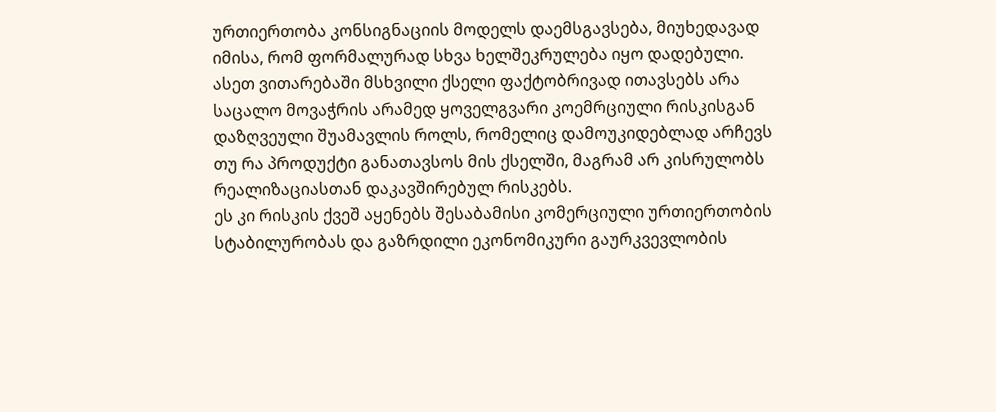ურთიერთობა კონსიგნაციის მოდელს დაემსგავსება, მიუხედავად იმისა, რომ ფორმალურად სხვა ხელშეკრულება იყო დადებული.
ასეთ ვითარებაში მსხვილი ქსელი ფაქტობრივად ითავსებს არა საცალო მოვაჭრის არამედ ყოველგვარი კოემრციული რისკისგან დაზღვეული შუამავლის როლს, რომელიც დამოუკიდებლად არჩევს თუ რა პროდუქტი განათავსოს მის ქსელში, მაგრამ არ კისრულობს რეალიზაციასთან დაკავშირებულ რისკებს.
ეს კი რისკის ქვეშ აყენებს შესაბამისი კომერციული ურთიერთობის სტაბილურობას და გაზრდილი ეკონომიკური გაურკვევლობის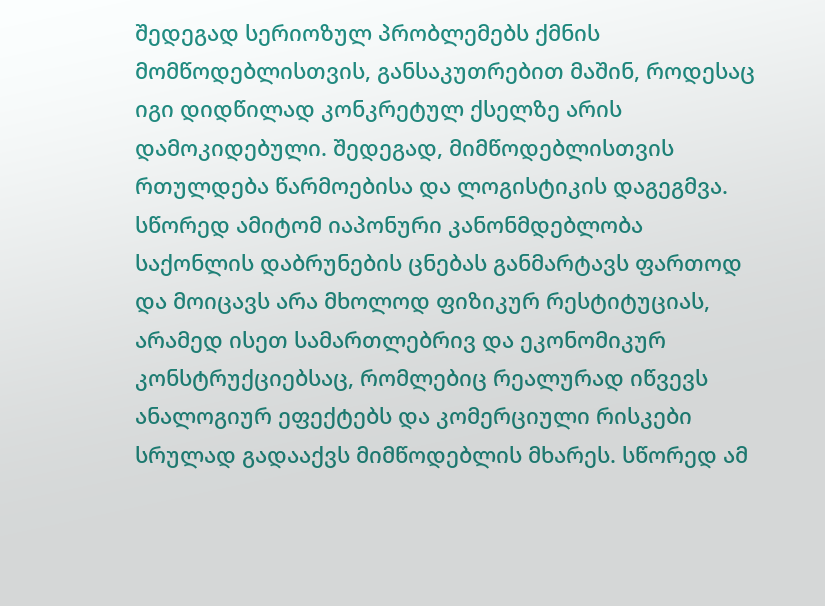შედეგად სერიოზულ პრობლემებს ქმნის მომწოდებლისთვის, განსაკუთრებით მაშინ, როდესაც იგი დიდწილად კონკრეტულ ქსელზე არის დამოკიდებული. შედეგად, მიმწოდებლისთვის რთულდება წარმოებისა და ლოგისტიკის დაგეგმვა.
სწორედ ამიტომ იაპონური კანონმდებლობა საქონლის დაბრუნების ცნებას განმარტავს ფართოდ და მოიცავს არა მხოლოდ ფიზიკურ რესტიტუციას, არამედ ისეთ სამართლებრივ და ეკონომიკურ კონსტრუქციებსაც, რომლებიც რეალურად იწვევს ანალოგიურ ეფექტებს და კომერციული რისკები სრულად გადააქვს მიმწოდებლის მხარეს. სწორედ ამ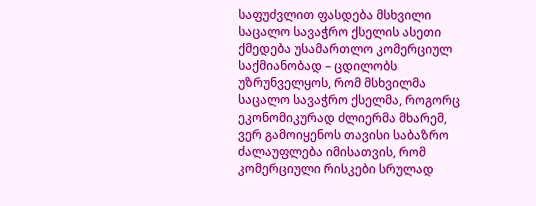საფუძვლით ფასდება მსხვილი საცალო სავაჭრო ქსელის ასეთი ქმედება უსამართლო კომერციულ საქმიანობად – ცდილობს უზრუნველყოს, რომ მსხვილმა საცალო სავაჭრო ქსელმა, როგორც ეკონომიკურად ძლიერმა მხარემ, ვერ გამოიყენოს თავისი საბაზრო ძალაუფლება იმისათვის, რომ კომერციული რისკები სრულად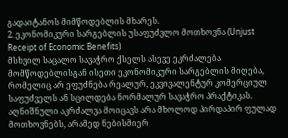გადაიტანოს მიმწოდებლის მხარეს.
2. ეკონომიკური სარგებლის უსაფუძვლო მოთხოვნა (Unjust Receipt of Economic Benefits)
მსხვილ საცალო სავაჭრო ქსელს ასევე ეკრძალება მომწოდებლისგან ისეთი ეკონომიკური სარგებლის მიღება, რომელიც არ ეფუძნება რეალურ, ეკვივალენტურ კომერციულ საფუძველს ან სცილდება ნორმალურ სავაჭრო პრაქტიკას.
აღნიშნული აკრძალვა მოიცავს არა მხოლოდ პირდაპირ ფულად მოთხოვნებს, არამედ ნებისმიერ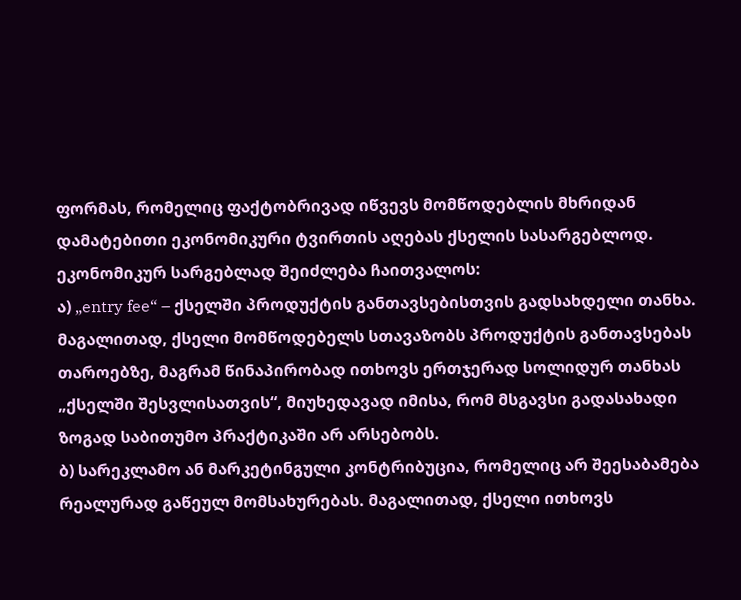ფორმას, რომელიც ფაქტობრივად იწვევს მომწოდებლის მხრიდან დამატებითი ეკონომიკური ტვირთის აღებას ქსელის სასარგებლოდ.
ეკონომიკურ სარგებლად შეიძლება ჩაითვალოს:
ა) „entry fee“ – ქსელში პროდუქტის განთავსებისთვის გადსახდელი თანხა. მაგალითად, ქსელი მომწოდებელს სთავაზობს პროდუქტის განთავსებას თაროებზე, მაგრამ წინაპირობად ითხოვს ერთჯერად სოლიდურ თანხას „ქსელში შესვლისათვის“, მიუხედავად იმისა, რომ მსგავსი გადასახადი ზოგად საბითუმო პრაქტიკაში არ არსებობს.
ბ) სარეკლამო ან მარკეტინგული კონტრიბუცია, რომელიც არ შეესაბამება რეალურად გაწეულ მომსახურებას. მაგალითად, ქსელი ითხოვს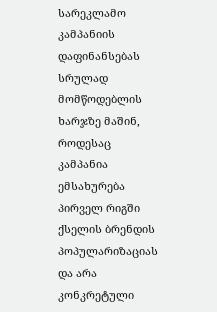სარეკლამო კამპანიის დაფინანსებას სრულად მომწოდებლის ხარჯზე მაშინ, როდესაც კამპანია ემსახურება პირველ რიგში ქსელის ბრენდის პოპულარიზაციას და არა კონკრეტული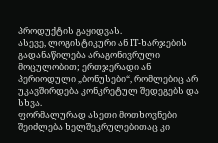პროდუქტის გაყიდვას.
ასევე, ლოგისტიკური ან IT-ხარჯების გადანაწილება არაგონივრული მოცულობით; ერთჯერადი ან პერიოდული „ბონუსები“, რომლებიც არ უკავშირდება კონკრეტულ შედეგებს და სხვა.
ფორმალურად ასეთი მოთხოვნები შეიძლება ხელშეკრულებითაც კი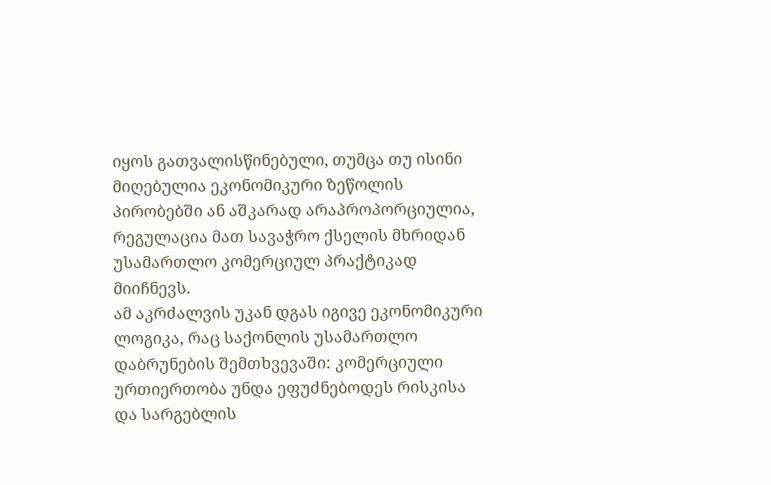იყოს გათვალისწინებული, თუმცა თუ ისინი მიღებულია ეკონომიკური ზეწოლის პირობებში ან აშკარად არაპროპორციულია, რეგულაცია მათ სავაჭრო ქსელის მხრიდან უსამართლო კომერციულ პრაქტიკად მიიჩნევს.
ამ აკრძალვის უკან დგას იგივე ეკონომიკური ლოგიკა, რაც საქონლის უსამართლო დაბრუნების შემთხვევაში: კომერციული ურთიერთობა უნდა ეფუძნებოდეს რისკისა და სარგებლის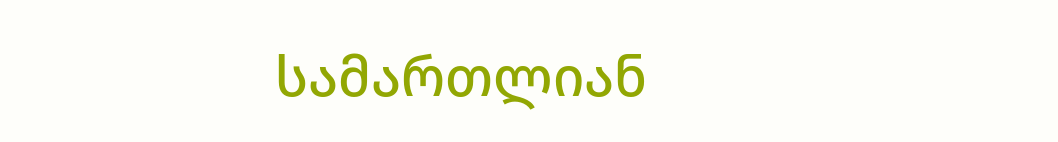სამართლიან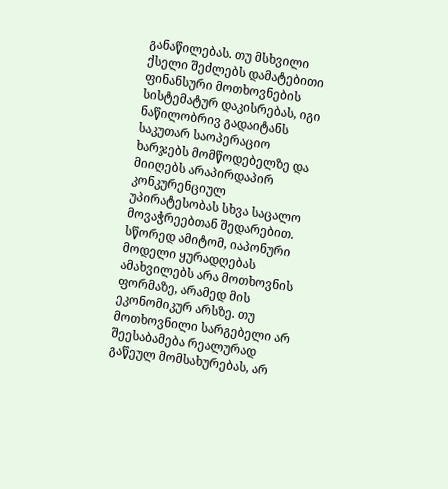განაწილებას. თუ მსხვილი ქსელი შეძლებს დამატებითი ფინანსური მოთხოვნების სისტემატურ დაკისრებას, იგი ნაწილობრივ გადაიტანს საკუთარ საოპერაციო ხარჯებს მომწოდებელზე და მიიღებს არაპირდაპირ კონკურენციულ უპირატესობას სხვა საცალო მოვაჭრეებთან შედარებით.
სწორედ ამიტომ, იაპონური მოდელი ყურადღებას ამახვილებს არა მოთხოვნის ფორმაზე, არამედ მის ეკონომიკურ არსზე. თუ მოთხოვნილი სარგებელი არ შეესაბამება რეალურად გაწეულ მომსახურებას, არ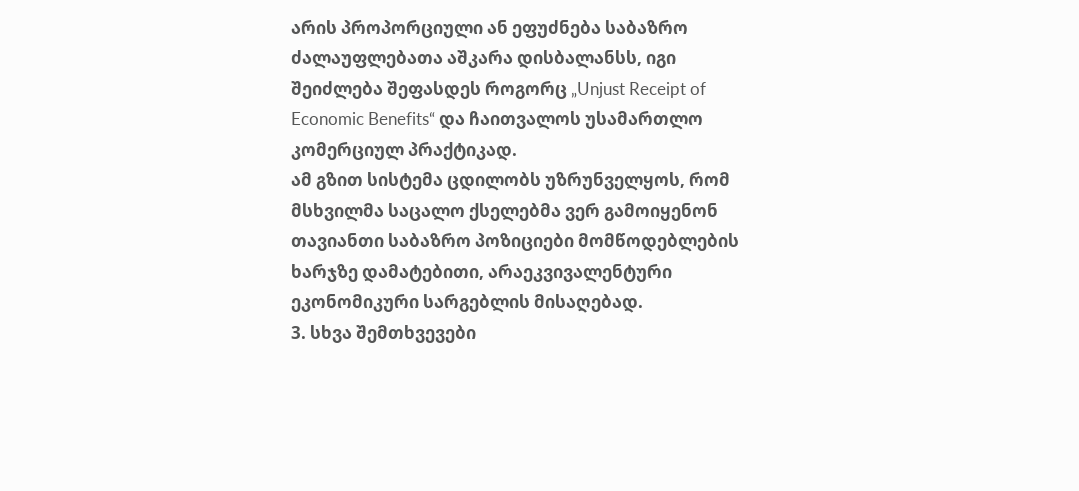არის პროპორციული ან ეფუძნება საბაზრო ძალაუფლებათა აშკარა დისბალანსს, იგი შეიძლება შეფასდეს როგორც „Unjust Receipt of Economic Benefits“ და ჩაითვალოს უსამართლო კომერციულ პრაქტიკად.
ამ გზით სისტემა ცდილობს უზრუნველყოს, რომ მსხვილმა საცალო ქსელებმა ვერ გამოიყენონ თავიანთი საბაზრო პოზიციები მომწოდებლების ხარჯზე დამატებითი, არაეკვივალენტური ეკონომიკური სარგებლის მისაღებად.
3. სხვა შემთხვევები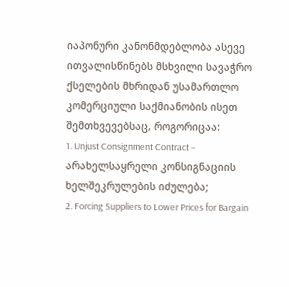იაპონური კანონმდებლობა ასევე ითვალისწინებს მსხვილი სავაჭრო ქსელების მხრიდან უსამართლო კომერციული საქმიანობის ისეთ შემთხვევებსაც, როგორიცაა:
1. Unjust Consignment Contract – არახელსაყრელი კონსიგნაციის ხელშეკრულების იძულება;
2. Forcing Suppliers to Lower Prices for Bargain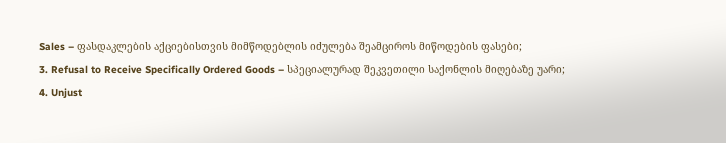Sales – ფასდაკლების აქციებისთვის მიმწოდებლის იძულება შეამციროს მიწოდების ფასები;
3. Refusal to Receive Specifically Ordered Goods – სპეციალურად შეკვეთილი საქონლის მიღებაზე უარი;
4. Unjust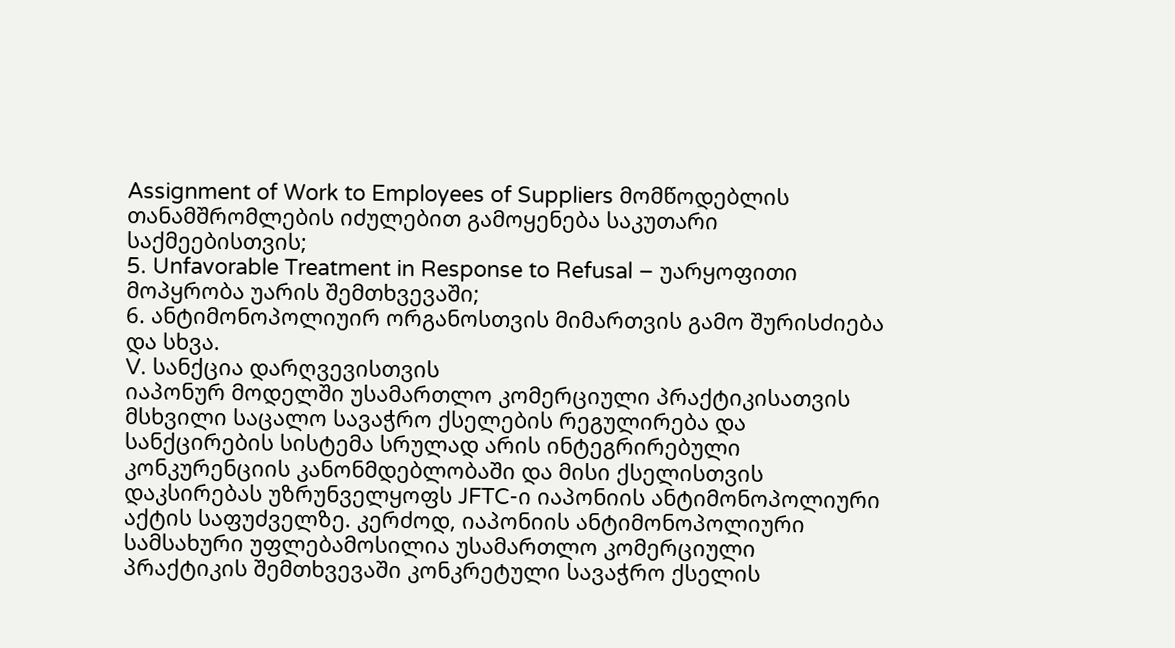Assignment of Work to Employees of Suppliers მომწოდებლის თანამშრომლების იძულებით გამოყენება საკუთარი საქმეებისთვის;
5. Unfavorable Treatment in Response to Refusal – უარყოფითი მოპყრობა უარის შემთხვევაში;
6. ანტიმონოპოლიუირ ორგანოსთვის მიმართვის გამო შურისძიება და სხვა.
V. სანქცია დარღვევისთვის
იაპონურ მოდელში უსამართლო კომერციული პრაქტიკისათვის მსხვილი საცალო სავაჭრო ქსელების რეგულირება და სანქცირების სისტემა სრულად არის ინტეგრირებული კონკურენციის კანონმდებლობაში და მისი ქსელისთვის დაკსირებას უზრუნველყოფს JFTC-ი იაპონიის ანტიმონოპოლიური აქტის საფუძველზე. კერძოდ, იაპონიის ანტიმონოპოლიური სამსახური უფლებამოსილია უსამართლო კომერციული პრაქტიკის შემთხვევაში კონკრეტული სავაჭრო ქსელის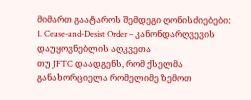მიმართ გაატაროს შემდეგი ღონისძიებები:
1. Cease-and-Desist Order – კანონდარღვევის დაუყოვნებლის აღკვეთა
თუ JFTC დაადგენს, რომ ქსელმა განახორციელა რომელიმე ზემოთ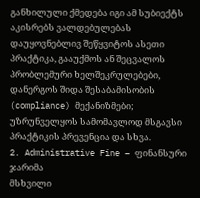განხილული ქმედება იგი ამ სუბიექტს აკისრებს ვალდებულებას დაუყოვნებლივ შეწყვიტოს ასეთი პრაქტიკა, გააუქმოს ან შეცვალოს პრობლემური ხელშეკრულებები, დანერგოს შიდა შესაბამისობის (compliance) მექანიზმები; უზრუნველყოს სამომავლოდ მსგავსი პრაქტიკის პრევენცია და სხვა.
2. Administrative Fine – ფინანსური ჯარიმა
მსხვილი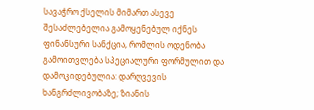სავაჭრო ქსელის მიმართ ასევე შესაძლებელია გამოყენებულ იქნეს ფინანსური სანქცია, რომლის ოდენობა გამოითვლება სპეციალური ფორმულით და დამოკიდებულია: დარღვევის ხანგრძლივობაზე; ზიანის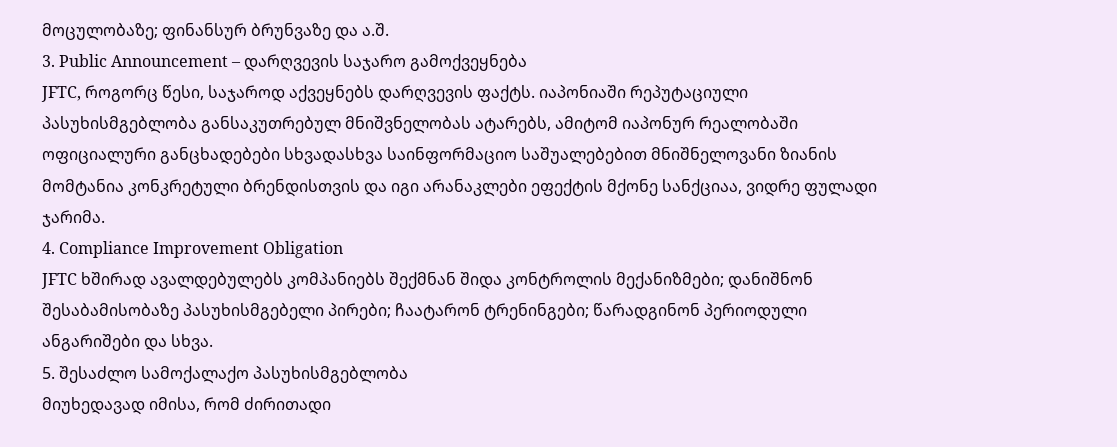მოცულობაზე; ფინანსურ ბრუნვაზე და ა.შ.
3. Public Announcement – დარღვევის საჯარო გამოქვეყნება
JFTC, როგორც წესი, საჯაროდ აქვეყნებს დარღვევის ფაქტს. იაპონიაში რეპუტაციული პასუხისმგებლობა განსაკუთრებულ მნიშვნელობას ატარებს, ამიტომ იაპონურ რეალობაში ოფიციალური განცხადებები სხვადასხვა საინფორმაციო საშუალებებით მნიშნელოვანი ზიანის მომტანია კონკრეტული ბრენდისთვის და იგი არანაკლები ეფექტის მქონე სანქციაა, ვიდრე ფულადი ჯარიმა.
4. Compliance Improvement Obligation
JFTC ხშირად ავალდებულებს კომპანიებს შექმნან შიდა კონტროლის მექანიზმები; დანიშნონ შესაბამისობაზე პასუხისმგებელი პირები; ჩაატარონ ტრენინგები; წარადგინონ პერიოდული ანგარიშები და სხვა.
5. შესაძლო სამოქალაქო პასუხისმგებლობა
მიუხედავად იმისა, რომ ძირითადი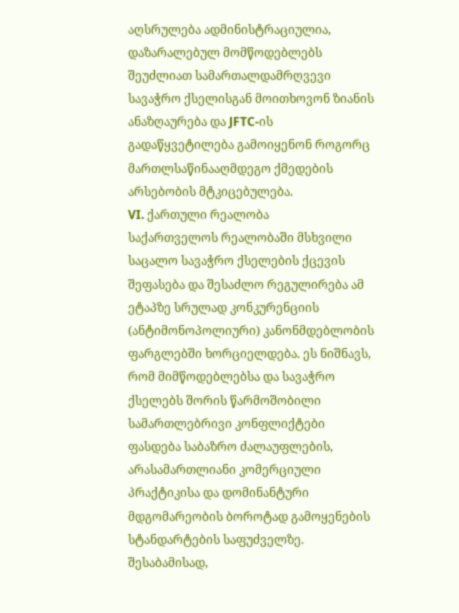აღსრულება ადმინისტრაციულია, დაზარალებულ მომწოდებლებს შეუძლიათ სამართალდამრღვევი სავაჭრო ქსელისგან მოითხოვონ ზიანის ანაზღაურება და JFTC-ის გადაწყვეტილება გამოიყენონ როგორც მართლსაწინააღმდეგო ქმედების არსებობის მტკიცებულება.
VI. ქართული რეალობა
საქართველოს რეალობაში მსხვილი საცალო სავაჭრო ქსელების ქცევის შეფასება და შესაძლო რეგულირება ამ ეტაპზე სრულად კონკურენციის (ანტიმონოპოლიური) კანონმდებლობის ფარგლებში ხორციელდება. ეს ნიშნავს, რომ მიმწოდებლებსა და სავაჭრო ქსელებს შორის წარმოშობილი სამართლებრივი კონფლიქტები ფასდება საბაზრო ძალაუფლების, არასამართლიანი კომერციული პრაქტიკისა და დომინანტური მდგომარეობის ბოროტად გამოყენების სტანდარტების საფუძველზე. შესაბამისად,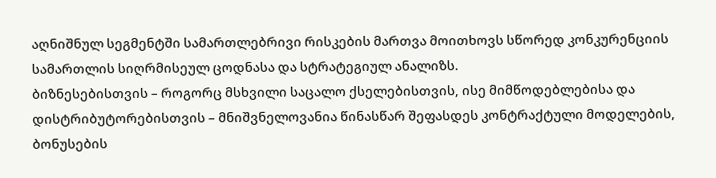აღნიშნულ სეგმენტში სამართლებრივი რისკების მართვა მოითხოვს სწორედ კონკურენციის სამართლის სიღრმისეულ ცოდნასა და სტრატეგიულ ანალიზს.
ბიზნესებისთვის – როგორც მსხვილი საცალო ქსელებისთვის, ისე მიმწოდებლებისა და დისტრიბუტორებისთვის – მნიშვნელოვანია წინასწარ შეფასდეს კონტრაქტული მოდელების, ბონუსების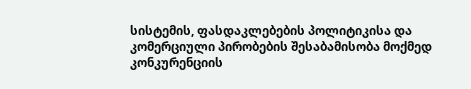სისტემის, ფასდაკლებების პოლიტიკისა და კომერციული პირობების შესაბამისობა მოქმედ კონკურენციის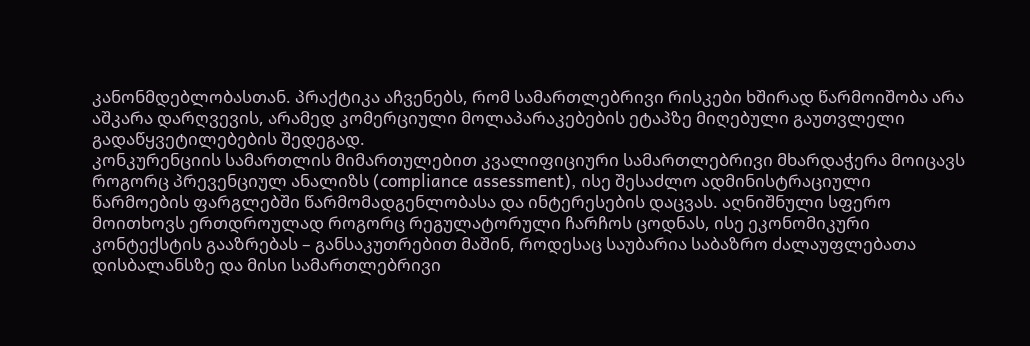კანონმდებლობასთან. პრაქტიკა აჩვენებს, რომ სამართლებრივი რისკები ხშირად წარმოიშობა არა აშკარა დარღვევის, არამედ კომერციული მოლაპარაკებების ეტაპზე მიღებული გაუთვლელი გადაწყვეტილებების შედეგად.
კონკურენციის სამართლის მიმართულებით კვალიფიციური სამართლებრივი მხარდაჭერა მოიცავს როგორც პრევენციულ ანალიზს (compliance assessment), ისე შესაძლო ადმინისტრაციული წარმოების ფარგლებში წარმომადგენლობასა და ინტერესების დაცვას. აღნიშნული სფერო მოითხოვს ერთდროულად როგორც რეგულატორული ჩარჩოს ცოდნას, ისე ეკონომიკური კონტექსტის გააზრებას – განსაკუთრებით მაშინ, როდესაც საუბარია საბაზრო ძალაუფლებათა დისბალანსზე და მისი სამართლებრივი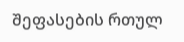შეფასების რთულ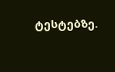ტესტებზე.